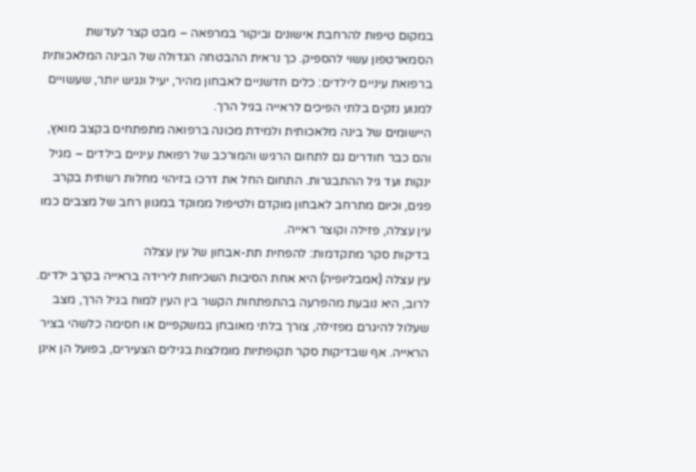במקום טיפות להרחבת אישונים וביקור במרפאה – מבט קצר לעדשת הסמארטפון עשוי להספיק. כך נראית ההבטחה הגדולה של הבינה המלאכותית ברפואת עיניים לילדים: כלים חדשניים לאבחון מהיר, יעיל ונגיש יותר, שעשויים למנוע נזקים בלתי הפיכים לראייה בגיל הרך.
היישומים של בינה מלאכותית ולמידת מכונה ברפואה מתפתחים בקצב מואץ, והם כבר חודרים גם לתחום הרגיש והמורכב של רפואת עיניים בילדים – מגיל ינקות ועד גיל ההתבגרות. התחום החל את דרכו בזיהוי מחלות רשתית בקרב פגים, וכיום מתרחב לאבחון מוקדם ולטיפול ממוקד במגוון רחב של מצבים כמו עין עצלה, פזילה וקוצר ראייה.
בדיקות סקר מתקדמות: להפחית תת-אבחון של עין עצלה
עין עצלה (אמבליופיה) היא אחת הסיבות השכיחות לירידה בראייה בקרב ילדים. לרוב, היא נובעת מהפרעה בהתפתחות הקשר בין העין למוח בגיל הרך, מצב שעלול להיגרם מפזילה, צורך בלתי מאובחן במשקפיים או חסימה כלשהי בציר הראייה. אף שבדיקות סקר תקופתיות מומלצות בגילים הצעירים, בפועל הן אינן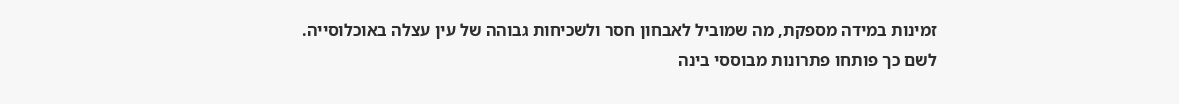זמינות במידה מספקת, מה שמוביל לאבחון חסר ולשכיחות גבוהה של עין עצלה באוכלוסייה.
לשם כך פותחו פתרונות מבוססי בינה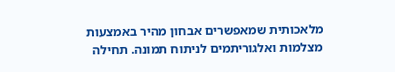מלאכותית שמאפשרים אבחון מהיר באמצעות מצלמות ואלגוריתמים לניתוח תמונה. תחילה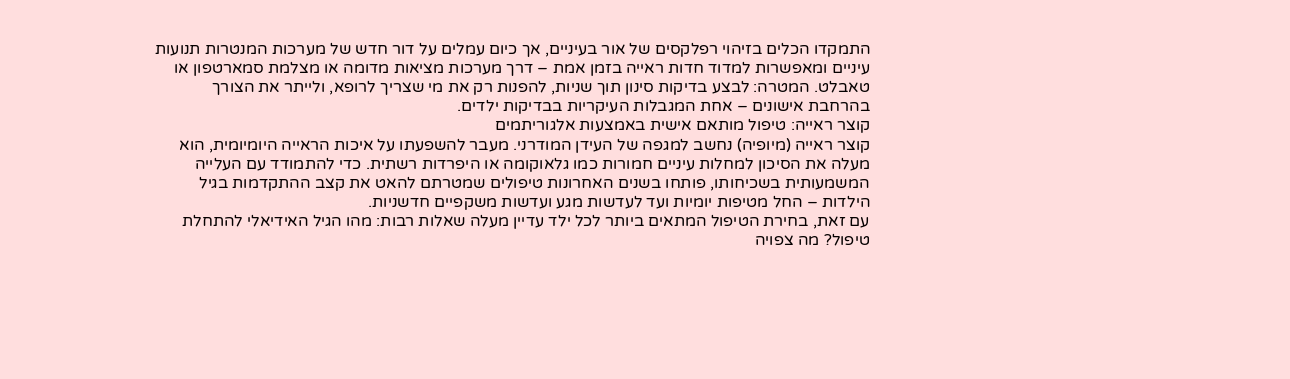התמקדו הכלים בזיהוי רפלקסים של אור בעיניים, אך כיום עמלים על דור חדש של מערכות המנטרות תנועות עיניים ומאפשרות למדוד חדות ראייה בזמן אמת – דרך מערכות מציאות מדומה או מצלמת סמארטפון או טאבלט. המטרה: לבצע בדיקות סינון תוך שניות, להפנות רק את מי שצריך לרופא, ולייתר את הצורך בהרחבת אישונים – אחת המגבלות העיקריות בבדיקות ילדים.
קוצר ראייה: טיפול מותאם אישית באמצעות אלגוריתמים
קוצר ראייה (מיופיה) נחשב למגפה של העידן המודרני. מעבר להשפעתו על איכות הראייה היומיומית, הוא מעלה את הסיכון למחלות עיניים חמורות כמו גלאוקומה או היפרדות רשתית. כדי להתמודד עם העלייה המשמעותית בשכיחותו, פותחו בשנים האחרונות טיפולים שמטרתם להאט את קצב ההתקדמות בגיל הילדות – החל מטיפות יומיות ועד לעדשות מגע ועדשות משקפיים חדשניות.
עם זאת, בחירת הטיפול המתאים ביותר לכל ילד עדיין מעלה שאלות רבות: מהו הגיל האידיאלי להתחלת טיפול? מה צפויה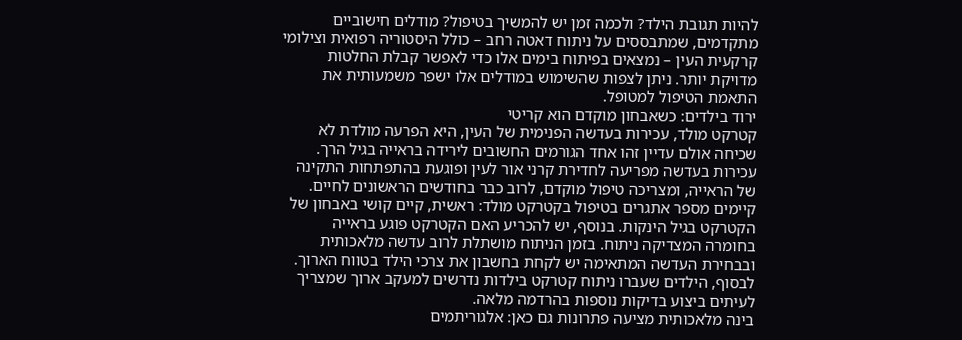להיות תגובת הילד? ולכמה זמן יש להמשיך בטיפול? מודלים חישוביים מתקדמים, שמתבססים על ניתוח דאטה רחב – כולל היסטוריה רפואית וצילומי קרקעית העין – נמצאים בפיתוח בימים אלו כדי לאפשר קבלת החלטות מדויקת יותר. ניתן לצפות שהשימוש במודלים אלו ישפר משמעותית את התאמת הטיפול למטופל.
ירוד בילדים: כשאבחון מוקדם הוא קריטי
קטרקט מולד, עכירות בעדשה הפנימית של העין, היא הפרעה מולדת לא שכיחה אולם עדיין זהו אחד הגורמים החשובים לירידה בראייה בגיל הרך. עכירות בעדשה מפריעה לחדירת קרני אור לעין ופוגעת בהתפתחות התקינה של הראייה, ומצריכה טיפול מוקדם, לרוב כבר בחודשים הראשונים לחיים.
קיימים מספר אתגרים בטיפול בקטרקט מולד: ראשית, קיים קושי באבחון של הקטרקט בגיל הינקות. בנוסף, יש להכריע האם הקטרקט פוגע בראייה בחומרה המצדיקה ניתוח. בזמן הניתוח מושתלת לרוב עדשה מלאכותית ובבחירת העדשה המתאימה יש לקחת בחשבון את צרכי הילד בטווח הארוך. לבסוף, הילדים שעברו ניתוח קטרקט בילדות נדרשים למעקב ארוך שמצריך לעיתים ביצוע בדיקות נוספות בהרדמה מלאה.
בינה מלאכותית מציעה פתרונות גם כאן: אלגוריתמים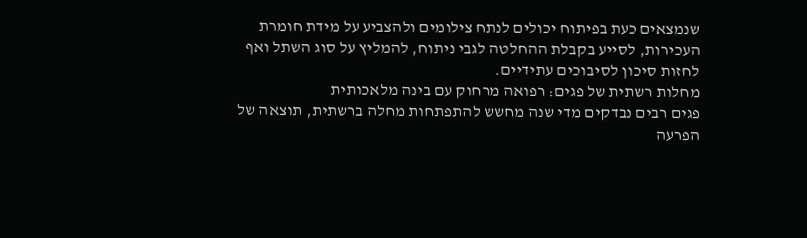שנמצאים כעת בפיתוח יכולים לנתח צילומים ולהצביע על מידת חומרת העכירות, לסייע בקבלת ההחלטה לגבי ניתוח, להמליץ על סוג השתל ואף לחזות סיכון לסיבוכים עתידיים.
מחלות רשתית של פגים: רפואה מרחוק עם בינה מלאכותית
פגים רבים נבדקים מדי שנה מחשש להתפתחות מחלה ברשתית, תוצאה של הפרעה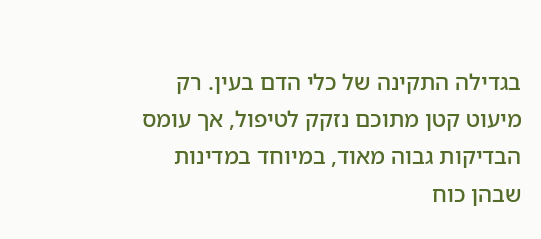בגדילה התקינה של כלי הדם בעין. רק מיעוט קטן מתוכם נזקק לטיפול, אך עומס הבדיקות גבוה מאוד, במיוחד במדינות שבהן כוח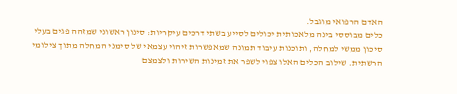האדם הרפואי מוגבל.
כלים מבוססי בינה מלאכותית יכולים לסייע בשתי דרכים עיקריות: סינון ראשוני שמזהה פגים בעלי סיכון ממשי למחלה, ותוכנות עיבוד תמונה שמאפשרות זיהוי עצמאי של סימני המחלה מתוך צילומי הרשתית. שילוב הכלים האלו צפוי לשפר את זמינות השירות ולצמצם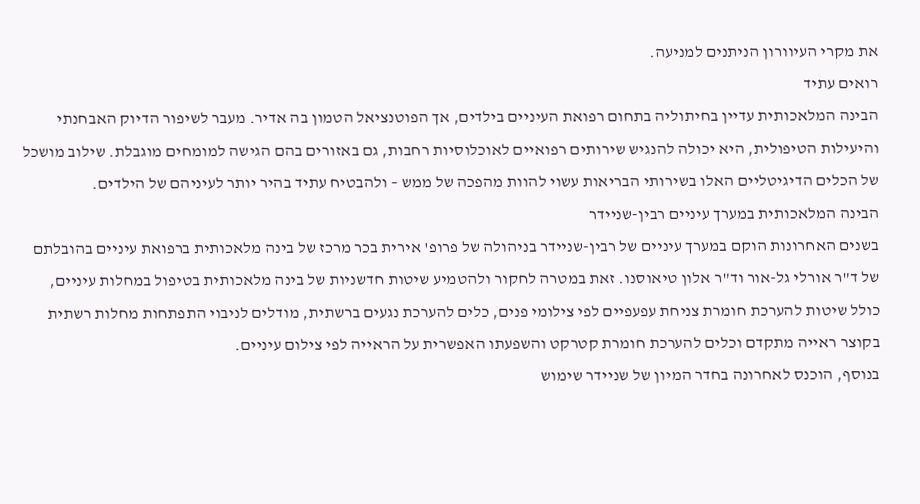את מקרי העיוורון הניתנים למניעה.
רואים עתיד
הבינה המלאכותית עדיין בחיתוליה בתחום רפואת העיניים בילדים, אך הפוטנציאל הטמון בה אדיר. מעבר לשיפור הדיוק האבחנתי והיעילות הטיפולית, היא יכולה להנגיש שירותים רפואיים לאוכלוסיות רחבות, גם באזורים בהם הגישה למומחים מוגבלת. שילוב מושכל של הכלים הדיגיטליים האלו בשירותי הבריאות עשוי להוות מהפכה של ממש – ולהבטיח עתיד בהיר יותר לעיניהם של הילדים.
הבינה המלאכותית במערך עיניים רבין-שניידר
בשנים האחרונות הוקם במערך עיניים של רבין-שניידר בניהולה של פרופ' אירית בכר מרכז של בינה מלאכותית ברפואת עיניים בהובלתם של ד"ר אורלי גל-אור וד"ר אלון טיאוסנו. זאת במטרה לחקור ולהטמיע שיטות חדשניות של בינה מלאכותית בטיפול במחלות עיניים, כולל שיטות להערכת חומרת צניחת עפעפיים לפי צילומי פנים, כלים להערכת נגעים ברשתית, מודלים לניבוי התפתחות מחלות רשתית בקוצר ראייה מתקדם וכלים להערכת חומרת קטרקט והשפעתו האפשרית על הראייה לפי צילום עיניים.
בנוסף, הוכנס לאחרונה בחדר המיון של שניידר שימוש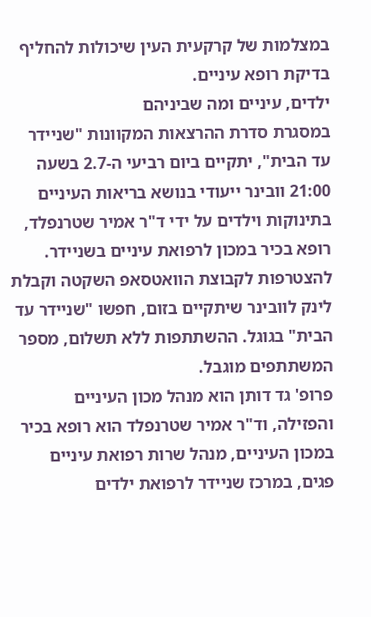במצלמות של קרקעית העין שיכולות להחליף בדיקת רופא עיניים.
ילדים, עיניים ומה שביניהם
במסגרת סדרת ההרצאות המקוונות "שניידר עד הבית", יתקיים ביום רביעי ה-2.7 בשעה 21:00 וובינר ייעודי בנושא בריאות העיניים בתינוקות וילדים על ידי ד"ר אמיר שטרנפלד, רופא בכיר במכון לרפואת עיניים בשניידר. להצטרפות לקבוצת הוואטסאפ השקטה וקבלת לינק לוובינר שיתקיים בזום, חפשו "שניידר עד הבית" בגוגל. ההשתתפות ללא תשלום, מספר המשתתפים מוגבל.
פרופ' גד דותן הוא מנהל מכון העיניים והפזילה, וד"ר אמיר שטרנפלד הוא רופא בכיר במכון העיניים, מנהל שרות רפואת עיניים פגים, במרכז שניידר לרפואת ילדים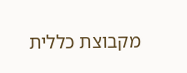מקבוצת כללית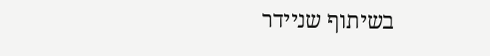בשיתוף שניידר